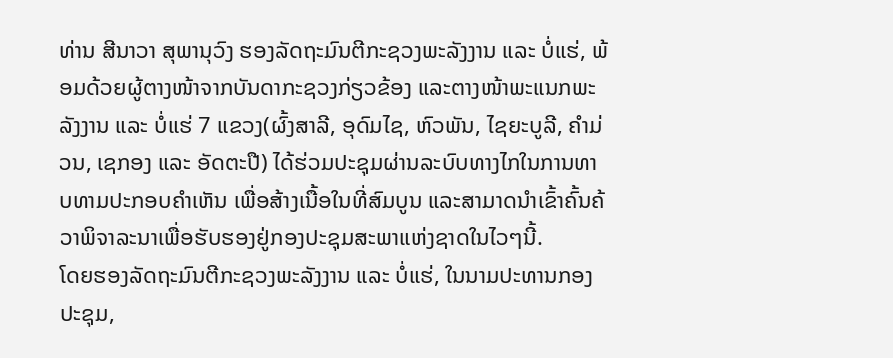ທ່ານ ສີນາວາ ສຸພານຸວົງ ຮອງລັດຖະມົນຕີກະຊວງພະລັງງານ ແລະ ບໍ່ແຮ່, ພ້ອມດ້ວຍຜູ້ຕາງໜ້າຈາກບັນດາກະຊວງກ່ຽວຂ້ອງ ແລະຕາງໜ້າພະແນກພະລັງງານ ແລະ ບໍ່ແຮ່ 7 ແຂວງ(ຜົ້ງສາລີ, ອຸດົມໄຊ, ຫົວພັນ, ໄຊຍະບູລີ, ຄໍາມ່ວນ, ເຊກອງ ແລະ ອັດຕະປື) ໄດ້ຮ່ວມປະຊຸມຜ່ານລະບົບທາງໄກໃນການທາບທາມປະກອບຄໍາເຫັນ ເພື່ອສ້າງເນື້ອໃນທີ່ສົມບູນ ແລະສາມາດນໍາເຂົ້າຄົ້ນຄ້ວາພິຈາລະນາເພື່ອຮັບຮອງຢູ່ກອງປະຊຸມສະພາແຫ່ງຊາດໃນໄວໆນີ້.
ໂດຍຮອງລັດຖະມົນຕີກະຊວງພະລັງງານ ແລະ ບໍ່ແຮ່, ໃນນາມປະທານກອງປະຊຸມ,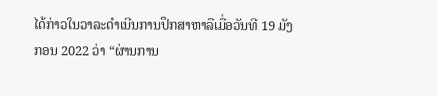ໄດ້ກ່າວໃນວາລະດຳເນີນການປຶກສາຫາລືເມື່ອວັນທີ 19 ມັງກອນ 2022 ວ່າ “ຜ່ານການ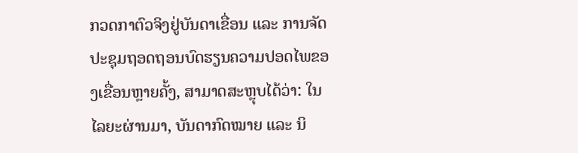ກວດກາຕົວຈິງຢູ່ບັນດາເຂື່ອນ ແລະ ການຈັດປະຊຸມຖອດຖອນບົດຮຽນຄວາມປອດໄພຂອງເຂື່ອນຫຼາຍຄັ້ງ, ສາມາດສະຫຼຸບໄດ້ວ່າ: ໃນໄລຍະຜ່ານມາ, ບັນດາກົດໝາຍ ແລະ ນິ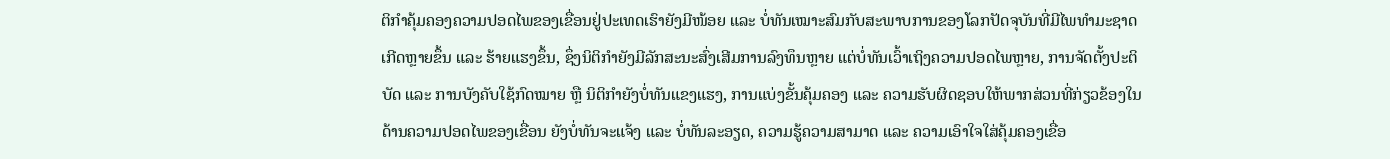ຕິກໍາຄຸ້ມຄອງຄວາມປອດໄພຂອງເຂື່ອນຢູ່ປະເທດເຮົາຍັງມີໜ້ອຍ ແລະ ບໍ່ທັນເໝາະສົມກັບສະພາບການຂອງໂລກປັດຈຸບັນທີ່ມີໄພທໍາມະຊາດເກີດຫຼາຍຂຶ້ນ ແລະ ຮ້າຍແຮງຂຶ້ນ, ຊຶ່ງນິຕິກໍາຍັງມີລັກສະນະສົ່ງເສີມການລົງທຶນຫຼາຍ ແຕ່ບໍ່ທັນເວົ້າເຖິງຄວາມປອດໄພຫຼາຍ, ການຈັດຕັ້ງປະຕິບັດ ແລະ ການບັງຄັບໃຊ້ກົດໝາຍ ຫຼື ນິຕິກໍາຍັງບໍ່ທັນແຂງແຮງ, ການແບ່ງຂັ້ນຄຸ້ມຄອງ ແລະ ຄວາມຮັບຜິດຊອບໃຫ້ພາກສ່ວນທີ່ກ່ຽວຂ້ອງໃນດ້ານຄວາມປອດໄພຂອງເຂື່ອນ ຍັງບໍ່ທັນຈະແຈ້ງ ແລະ ບໍ່ທັນລະອຽດ, ຄວາມຮູ້ຄວາມສາມາດ ແລະ ຄວາມເອົາໃຈໃສ່ຄຸ້ມຄອງເຂື່ອ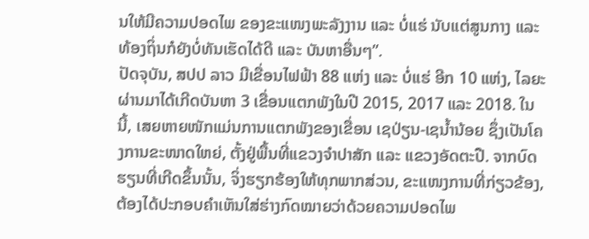ນໃຫ້ມີຄວາມປອດໄພ ຂອງຂະແໜງພະລັງງານ ແລະ ບໍ່ແຮ່ ນັບແຕ່ສູນກາງ ແລະ ທ້ອງຖິ່ນກໍຍັງບໍ່ທັນເຮັດໄດ້ດີ ແລະ ບັນຫາອື່ນໆ”.
ປັດຈຸບັນ, ສປປ ລາວ ມີເຂື່ອນໄຟຟ້າ 88 ແຫ່ງ ແລະ ບໍ່ແຮ່ ອີກ 10 ແຫ່ງ, ໄລຍະຜ່ານມາໄດ້ເກີດບັນຫາ 3 ເຂື່ອນແຕກພັງໃນປີ 2015, 2017 ແລະ 2018. ໃນນີ້, ເສຍຫາຍໜັກແມ່ນການແຕກພັງຂອງເຂື່ອນ ເຊປ່ຽນ-ເຊນໍ້ານ້ອຍ ຊຶ່ງເປັນໂຄງການຂະໜາດໃຫຍ່, ຕັ້ງຢູ່ພື້ນທີ່ແຂວງຈໍາປາສັກ ແລະ ແຂວງອັດຕະປື. ຈາກບົດຮຽນທີ່ເກີດຂຶ້ນນັ້ນ, ຈິ່ງຮຽກຮ້ອງໃຫ້ທຸກພາກສ່ວນ, ຂະແໜງການທີ່ກ່ຽວຂ້ອງ, ຕ້ອງໄດ້ປະກອບຄຳເຫັນໃສ່ຮ່າງກົດໝາຍວ່າດ້ວຍຄວາມປອດໄພ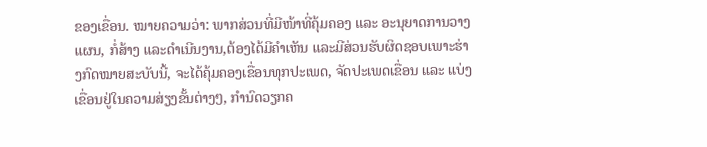ຂອງເຂື່ອນ. ໝາຍຄວາມວ່າ: ພາກສ່ວນທີ່ມີໜ້າທີ່ຄຸ້ມຄອງ ແລະ ອະນຸຍາດການວາງແຜນ, ກໍ່ສ້າງ ແລະດໍາເນີນງານ,ຕ້ອງໄດ້ມີຄຳເຫັນ ແລະມີສ່ວນຮັບຜິດຊອບເພາະຮ່າງກົດໝາຍສະບັບນີ້, ຈະໄດ້ຄຸ້ມຄອງເຂື່ອນທຸກປະເພດ, ຈັດປະເພດເຂື່ອນ ແລະ ແບ່ງເຂື່ອນຢູ່ໃນຄວາມສ່ຽງຂັ້ນຕ່າງໆ, ກໍານົດວຽກຄ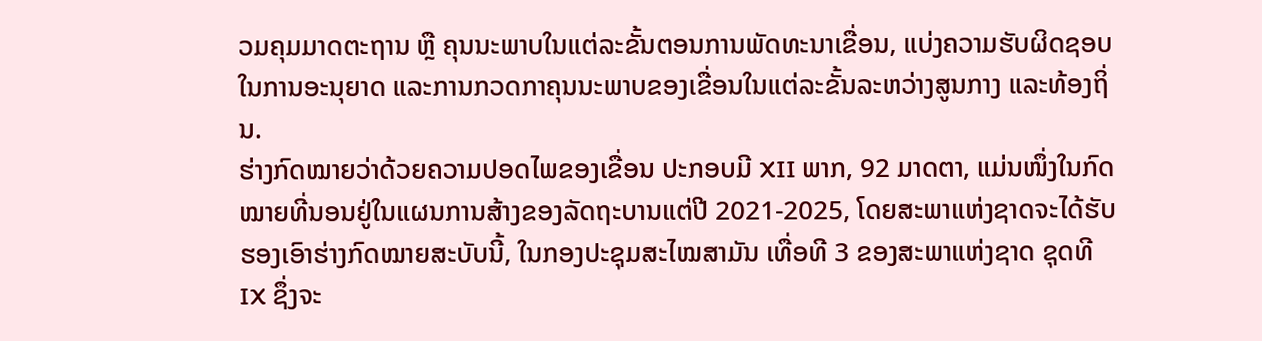ວມຄຸມມາດຕະຖານ ຫຼື ຄຸນນະພາບໃນແຕ່ລະຂັ້ນຕອນການພັດທະນາເຂື່ອນ, ແບ່ງຄວາມຮັບຜິດຊອບໃນການອະນຸຍາດ ແລະການກວດກາຄຸນນະພາບຂອງເຂື່ອນໃນແຕ່ລະຂັ້ນລະຫວ່າງສູນກາງ ແລະທ້ອງຖິ່ນ.
ຮ່າງກົດໝາຍວ່າດ້ວຍຄວາມປອດໄພຂອງເຂື່ອນ ປະກອບມີ XII ພາກ, 92 ມາດຕາ, ແມ່ນໜຶ່ງໃນກົດໝາຍທີ່ນອນຢູ່ໃນແຜນການສ້າງຂອງລັດຖະບານແຕ່ປີ 2021-2025, ໂດຍສະພາແຫ່ງຊາດຈະໄດ້ຮັບຮອງເອົາຮ່າງກົດໝາຍສະບັບນີ້, ໃນກອງປະຊຸມສະໄໝສາມັນ ເທື່ອທີ 3 ຂອງສະພາແຫ່ງຊາດ ຊຸດທີ IX ຊຶ່ງຈະ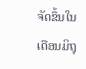ຈັດຂຶ້ນໃນເດືອນມິຖຸ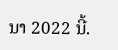ນາ 2022 ນີ້.